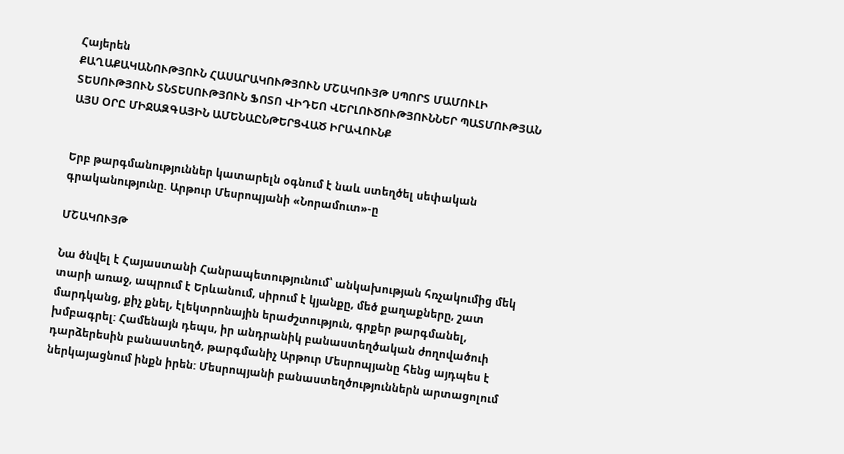Հայերեն
ՔԱՂԱՔԱԿԱՆՈՒԹՅՈՒՆ ՀԱՍԱՐԱԿՈՒԹՅՈՒՆ ՄՇԱԿՈՒՅԹ ՍՊՈՐՏ ՄԱՄՈՒԼԻ ՏԵՍՈՒԹՅՈՒՆ ՏՆՏԵՍՈՒԹՅՈՒՆ ՖՈՏՈ ՎԻԴԵՈ ՎԵՐԼՈՒԾՈՒԹՅՈՒՆՆԵՐ ՊԱՏՄՈՒԹՅԱՆ ԱՅՍ ՕՐԸ ՄԻՋԱԶԳԱՅԻՆ ԱՄԵՆԱԸՆԹԵՐՑՎԱԾ ԻՐԱՎՈՒՆՔ


Երբ թարգմանություններ կատարելն օգնում է նաև ստեղծել սեփական գրականությունը. Արթուր Մեսրոպյանի «Նորամուտ»-ը

ՄՇԱԿՈՒՅԹ

Նա ծնվել է Հայաստանի Հանրապետությունում՝ անկախության հռչակումից մեկ տարի առաջ, ապրում է Երևանում, սիրում է կյանքը, մեծ քաղաքները, շատ մարդկանց, քիչ քնել, էլեկտրոնային երաժշտություն, գրքեր թարգմանել, խմբագրել: Համենայն դեպս, իր անդրանիկ բանաստեղծական ժողովածուի դարձերեսին բանաստեղծ, թարգմանիչ Արթուր Մեսրոպյանը հենց այդպես է ներկայացնում ինքն իրեն: Մեսրոպյանի բանաստեղծություններն արտացոլում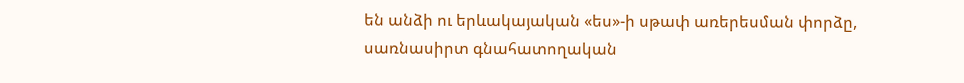են անձի ու երևակայական «ես»-ի սթափ առերեսման փորձը, սառնասիրտ գնահատողական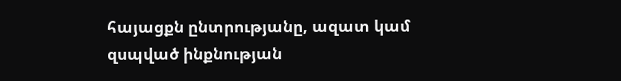հայացքն ընտրությանը, ազատ կամ զսպված ինքնության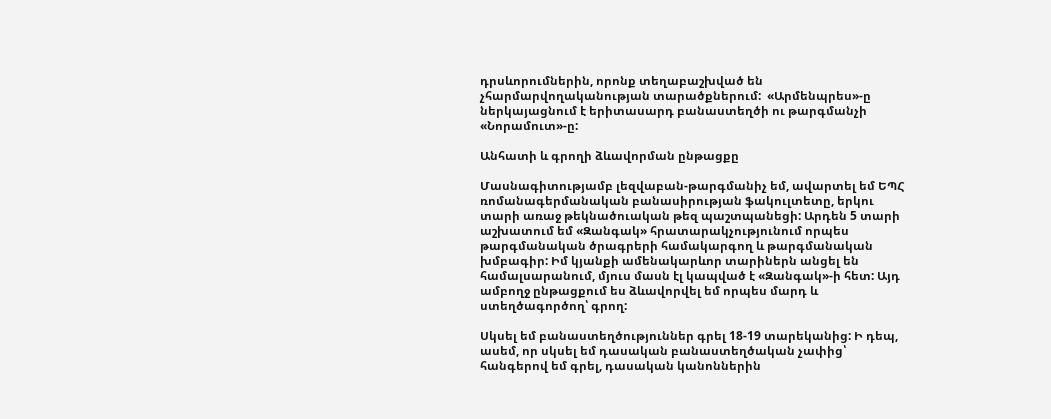դրսևորումներին, որոնք տեղաբաշխված են չհարմարվողականության տարածքներում:  «Արմենպրես»-ը ներկայացնում է երիտասարդ բանաստեղծի ու թարգմանչի «Նորամուտ»-ը:

Անհատի և գրողի ձևավորման ընթացքը

Մասնագիտությամբ լեզվաբան-թարգմանիչ եմ, ավարտել եմ ԵՊՀ ռոմանագերմանական բանասիրության ֆակուլտետը, երկու տարի առաջ թեկնածուական թեզ պաշտպանեցի: Արդեն 5 տարի աշխատում եմ «Զանգակ» հրատարակչությունում որպես թարգմանական ծրագրերի համակարգող և թարգմանական խմբագիր: Իմ կյանքի ամենակարևոր տարիներն անցել են համալսարանում, մյուս մասն էլ կապված է «Զանգակ»-ի հետ: Այդ ամբողջ ընթացքում ես ձևավորվել եմ որպես մարդ և ստեղծագործող՝ գրող:

Սկսել եմ բանաստեղծություններ գրել 18-19 տարեկանից: Ի դեպ, ասեմ, որ սկսել եմ դասական բանաստեղծական չափից՝ հանգերով եմ գրել, դասական կանոններին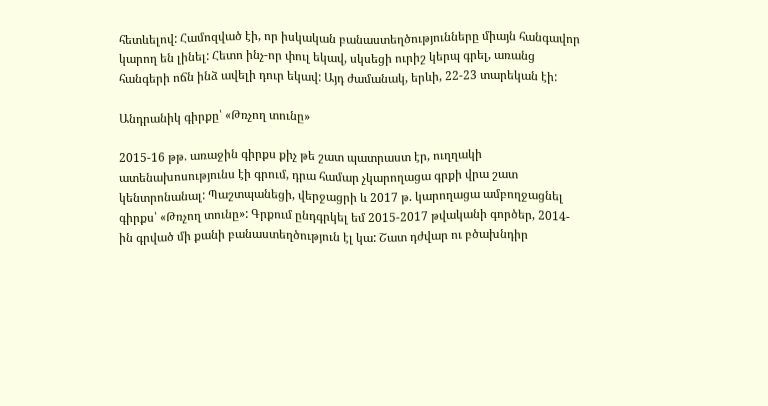հետևելով: Համոզված էի, որ իսկական բանաստեղծությունները միայն հանգավոր կարող են լինել: Հետո ինչ-որ փուլ եկավ, սկսեցի ուրիշ կերպ գրել, առանց հանգերի ոճն ինձ ավելի դուր եկավ: Այդ ժամանակ, երևի, 22-23 տարեկան էի:

Անդրանիկ գիրքը՝ «Թռչող տունը»

2015-16 թթ. առաջին գիրքս քիչ թե շատ պատրաստ էր, ուղղակի ատենախոսությունս էի գրում, դրա համար չկարողացա գրքի վրա շատ կենտրոնանալ: Պաշտպանեցի, վերջացրի և 2017 թ. կարողացա ամբողջացնել գիրքս՝ «Թռչող տունը»: Գրքում ընդգրկել եմ 2015-2017 թվականի գործեր, 2014-ին գրված մի քանի բանաստեղծություն էլ կա: Շատ դժվար ու բծախնդիր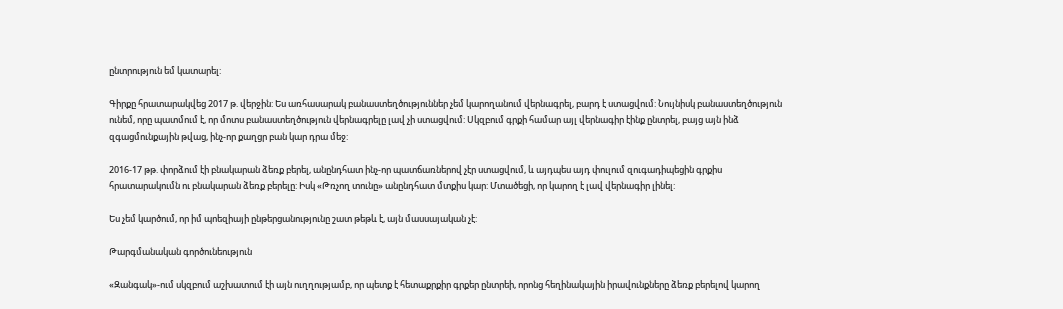ընտրություն եմ կատարել:

Գիրքը հրատարակվեց 2017 թ. վերջին: Ես առհասարակ բանաստեղծություններ չեմ կարողանում վերնագրել, բարդ է ստացվում: Նույնիսկ բանաստեղծություն ունեմ, որը պատմում է, որ մոտս բանաստեղծություն վերնագրելը լավ չի ստացվում: Սկզբում գրքի համար այլ վերնագիր էինք ընտրել, բայց այն ինձ զգացմունքային թվաց, ինչ-որ քաղցր բան կար դրա մեջ:

2016-17 թթ. փորձում էի բնակարան ձեռք բերել, անընդհատ ինչ-որ պատճառներով չէր ստացվում, և այդպես այդ փուլում զուգադիպեցին գրքիս հրատարակումն ու բնակարան ձեռք բերելը: Իսկ «Թռչող տունը» անընդհատ մտքիս կար: Մտածեցի, որ կարող է լավ վերնագիր լինել:

Ես չեմ կարծում, որ իմ պոեզիայի ընթերցանությունը շատ թեթև է, այն մասսայական չէ:

Թարգմանական գործունեություն

«Զանգակ»-ում սկզբում աշխատում էի այն ուղղությամբ, որ պետք է հետաքրքիր գրքեր ընտրեի, որոնց հեղինակային իրավունքները ձեռք բերելով կարող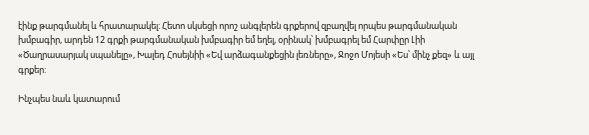էինք թարգմանել և հրատարակել: Հետո սկսեցի որոշ անգլերեն գրքերով զբաղվել որպես թարգմանական խմբագիր, արդեն 12 գրքի թարգմանական խմբագիր եմ եղել, օրինակ՝ խմբագրել եմ Հարփըր Լիի «Ծաղրասարյակ սպանելը», Խալեդ Հոսեյնիի «Եվ արձագանքեցին լեռները», Ջոջո Մոյեսի «Ես՝ մինչ քեզ» և այլ գրքեր:

Ինչպես նաև կատարում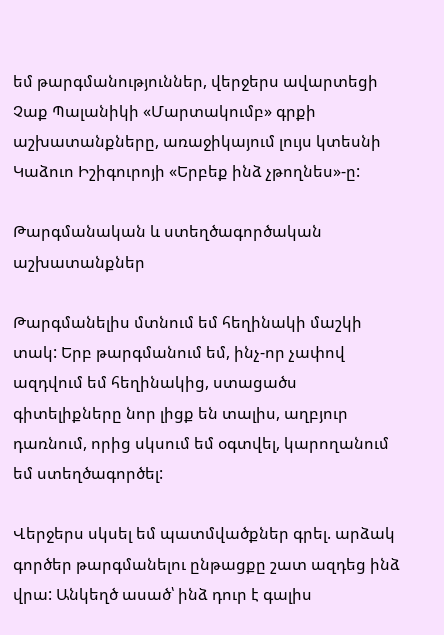եմ թարգմանություններ, վերջերս ավարտեցի Չաք Պալանիկի «Մարտակումբ» գրքի աշխատանքները, առաջիկայում լույս կտեսնի Կաձուո Իշիգուրոյի «Երբեք ինձ չթողնես»-ը:

Թարգմանական և ստեղծագործական աշխատանքներ

Թարգմանելիս մտնում եմ հեղինակի մաշկի տակ: Երբ թարգմանում եմ, ինչ-որ չափով ազդվում եմ հեղինակից, ստացածս գիտելիքները նոր լիցք են տալիս, աղբյուր դառնում, որից սկսում եմ օգտվել, կարողանում եմ ստեղծագործել:

Վերջերս սկսել եմ պատմվածքներ գրել. արձակ գործեր թարգմանելու ընթացքը շատ ազդեց ինձ վրա: Անկեղծ ասած՝ ինձ դուր է գալիս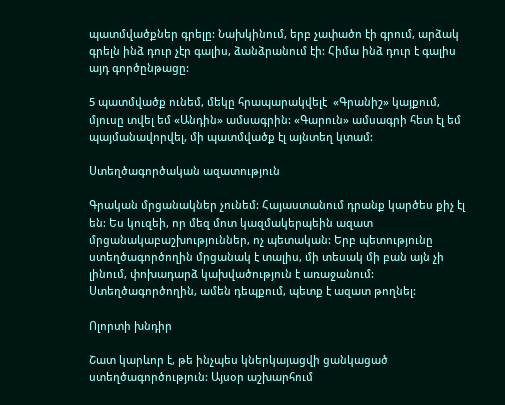պատմվածքներ գրելը: Նախկինում, երբ չափածո էի գրում, արձակ գրելն ինձ դուր չէր գալիս, ձանձրանում էի: Հիմա ինձ դուր է գալիս այդ գործընթացը:

5 պատմվածք ունեմ, մեկը հրապարակվելէ  «Գրանիշ» կայքում, մյուսը տվել եմ «Անդին» ամսագրին: «Գարուն» ամսագրի հետ էլ եմ պայմանավորվել, մի պատմվածք էլ այնտեղ կտամ:

Ստեղծագործական ազատություն

Գրական մրցանակներ չունեմ: Հայաստանում դրանք կարծես քիչ էլ են: Ես կուզեի, որ մեզ մոտ կազմակերպեին ազատ մրցանակաբաշխություններ, ոչ պետական: Երբ պետությունը ստեղծագործողին մրցանակ է տալիս, մի տեսակ մի բան այն չի լինում, փոխադարձ կախվածություն է առաջանում: Ստեղծագործողին, ամեն դեպքում, պետք է ազատ թողնել:

Ոլորտի խնդիր

Շատ կարևոր է, թե ինչպես կներկայացվի ցանկացած ստեղծագործություն: Այսօր աշխարհում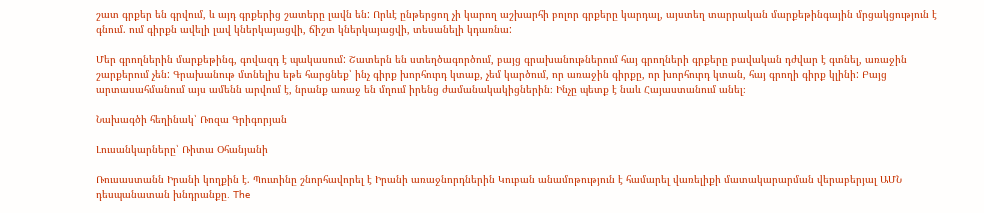շատ գրքեր են գրվում, և այդ գրքերից շատերը լավն են: Որևէ ընթերցող չի կարող աշխարհի բոլոր գրքերը կարդալ, այստեղ տարրական մարքեթինգային մրցակցություն է գնում. ում գիրքն ավելի լավ կներկայացվի, ճիշտ կներկայացվի, տեսանելի կդառնա:

Մեր գրողներին մարքեթինգ, գովազդ է պակասում: Շատերն են ստեղծագործում, բայց գրախանութներում հայ գրողների գրքերը բավական դժվար է գտնել, առաջին շարքերում չեն: Գրախանութ մտնելիս եթե հարցնեք՝ ինչ գիրք խորհուրդ կտաք, չեմ կարծում, որ առաջին գիրքը, որ խորհուրդ կտան, հայ գրողի գիրք կլինի: Բայց արտասահմանում այս ամենն արվում է, նրանք առաջ են մղում իրենց ժամանակակիցներին։ Ինչը պետք է նաև Հայաստանում անել։

Նախագծի հեղինակ՝ Ռոզա Գրիգորյան

Լուսանկարները՝ Ռիտա Օհանյանի

Ռուսաստանն Իրանի կողքին է. Պուտինը շնորհավորել է Իրանի առաջնորդներին Կուբան անամոթություն է համարել վառելիքի մատակարարման վերաբերյալ ԱՄՆ դեսպանատան խնդրանքը․ The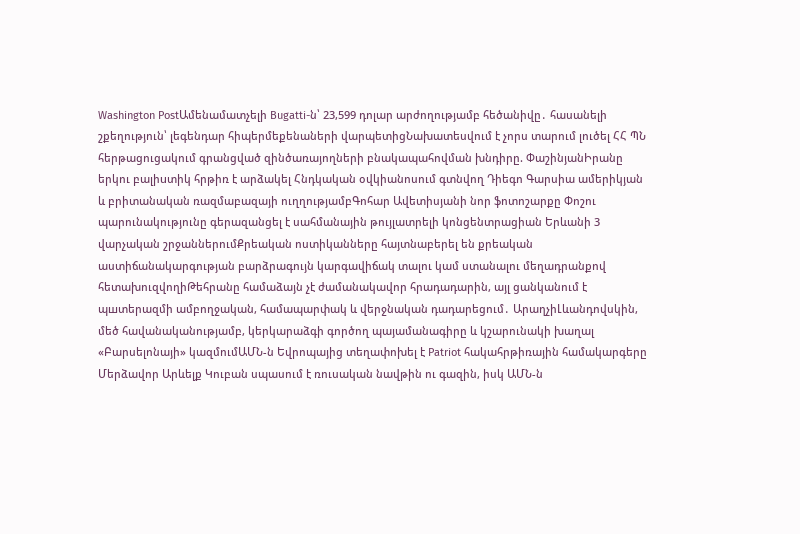Washington PostԱմենամատչելի Bugatti-ն՝ 23,599 դոլար արժողությամբ հեծանիվը․ հասանելի շքեղություն՝ լեգենդար հիպերմեքենաների վարպետիցՆախատեսվում է չորս տարում լուծել ՀՀ ՊՆ հերթացուցակում գրանցված զինծառայողների բնակապահովման խնդիրը. ՓաշինյանԻրանը երկու բալիuտիկ հրթիռ է արձակել Հնդկական օվկիանոսում գտնվող Դիեգո Գարսիա ամերիկյան և բրիտանական ռազմաբազայի ուղղությամբԳոհար Ավետիսյանի նոր ֆոտոշարքը Փոշու պարունակությունը գերազանցել է սահմանային թույլատրելի կոնցենտրացիան Երևանի 3 վարչական շրջաններումՔրեական ոստիկանները հայտնաբերել են քրեական աստիճանակարգության բարձրագույն կարգավիճակ տալու կամ ստանալու մեղադրանքով հետախուզվողիԹեհրանը համաձայն չէ ժամանակավոր հրադադարին, այլ ցանկանում է պшտերազմի ամբողջական, համապարփակ և վերջնական դադարեցում․ ԱրաղչիԼևանդովսկին, մեծ հավանականությամբ, կերկարաձգի գործող պայամանագիրը և կշարունակի խաղալ «Բարսելոնայի» կազմումԱՄՆ-ն Եվրոպայից տեղափոխել է Patriot հակահրթիռային համակարգերը Մերձավոր Արևելք Կուբան սպասում է ռուսական նավթին ու գազին, իսկ ԱՄՆ-ն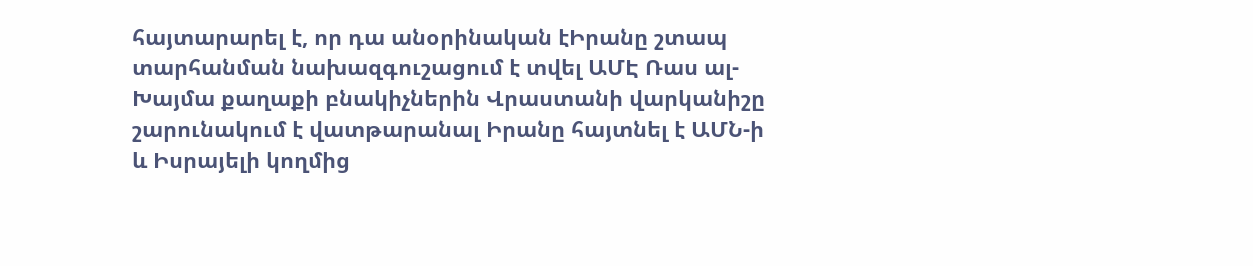հայտարարել է, որ դա անօրինական էԻրանը շտապ տարհանման նախազգուշացում է տվել ԱՄԷ Ռաս ալ-Խայմա քաղաքի բնակիչներին Վրաստանի վարկանիշը շարունակում է վատթարանալ Իրանը հայտնել է ԱՄՆ-ի և Իսրայելի կողմից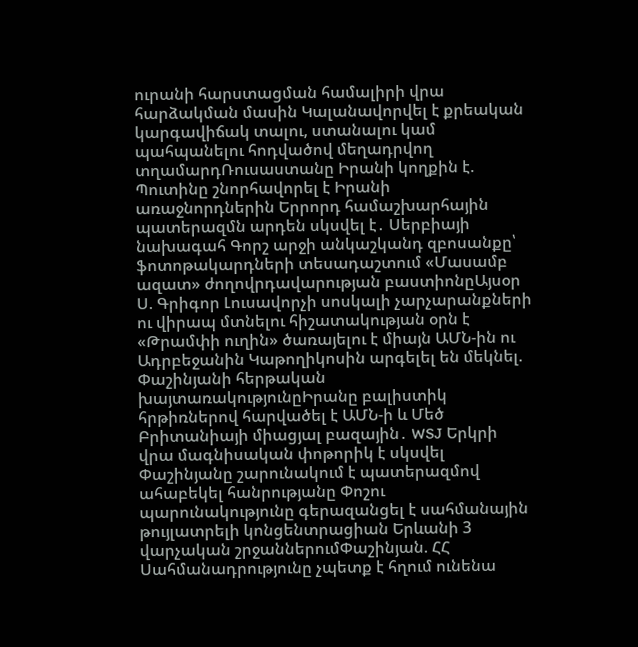ուրանի հարստացման համալիրի վրա հարձակման մասին Կալանավորվել է քրեական կարգավիճակ տալու, ստանալու կամ պահպանելու հոդվածով մեղադրվող տղամարդՌուսաստանը Իրանի կողքին է. Պուտինը շնորհավորել է Իրանի առաջնորդներին Երրորդ համաշխարհային պատերազմն արդեն սկսվել է․ Սերբիայի նախագահ Գորշ արջի անկաշկանդ զբոսանքը՝ ֆոտոթակարդների տեսադաշտում «Մասամբ ազատ» ժողովրդավարության բաստիոնըԱյսօր Ս. Գրիգոր Լուսավորչի սոսկալի չարչարանքների ու վիրապ մտնելու հիշատակության օրն է «Թրամփի ուղին» ծառայելու է միայն ԱՄՆ-ին ու Ադրբեջանին Կաթողիկոսին արգելել են մեկնել. Փաշինյանի հերթական խայտառակությունըԻրանը բալիստիկ հրթիռներով հարվածել է ԱՄՆ-ի և Մեծ Բրիտանիայի միացյալ բազային․ WSJ Երկրի վրա մագնիսական փոթորիկ է սկսվել Փաշինյանը շարունակում է պատերազմով ահաբեկել հանրությանը Փոշու պարունակությունը գերազանցել է սահմանային թույլատրելի կոնցենտրացիան Երևանի 3 վարչական շրջաններումՓաշինյան. ՀՀ Սահմանադրությունը չպետք է հղում ունենա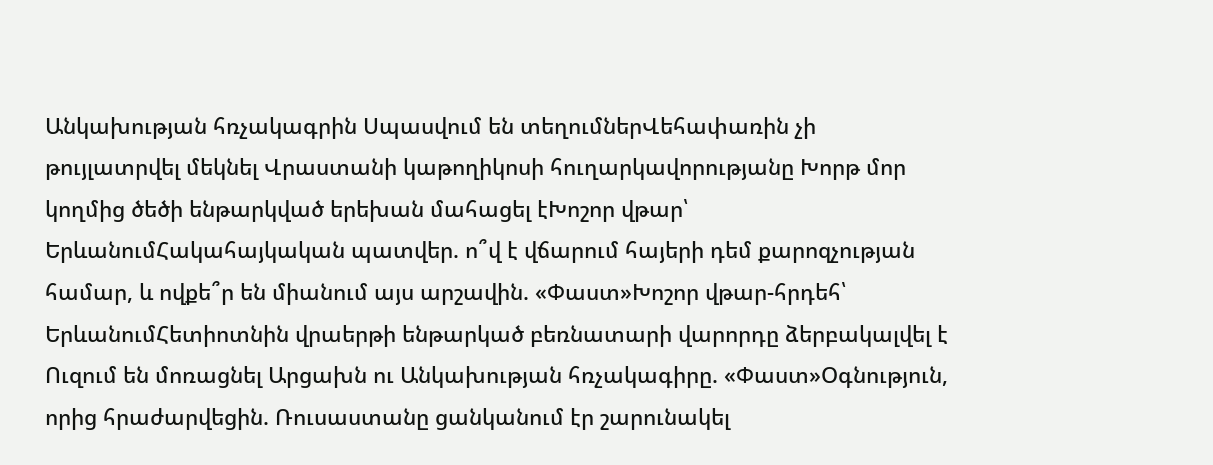Անկախության հռչակագրին Սպասվում են տեղումներՎեհափառին չի թույլատրվել մեկնել Վրաստանի կաթողիկոսի հուղարկավորությանը Խորթ մոր կողմից ծեծի ենթարկված երեխան մահացել էԽոշոր վթար՝ ԵրևանումՀակահայկական պատվեր. ո՞վ է վճարում հայերի դեմ քարոզչության համար, և ովքե՞ր են միանում այս արշավին. «Փաստ»Խոշոր վթար-հրդեհ՝ ԵրևանումՀետիոտնին վրաերթի ենթարկած բեռնատարի վարորդը ձերբակալվել է Ուզում են մոռացնել Արցախն ու Անկախության հռչակագիրը. «Փաստ»Օգնություն, որից հրաժարվեցին. Ռուսաստանը ցանկանում էր շարունակել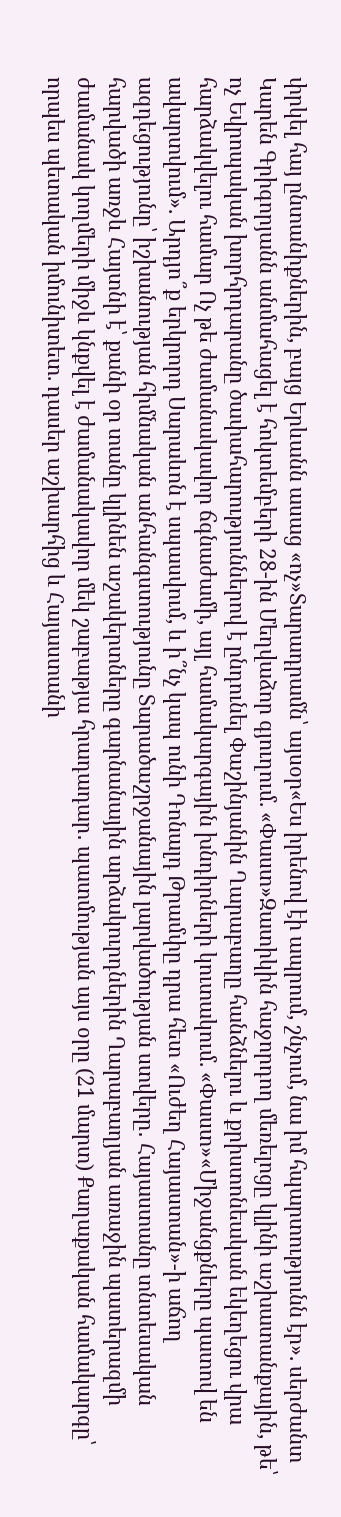փրկել հայ ընտանիքներին, բայց Երևանն ասաց «ոչ»Տարադրամն՝ այսօր«Ես իրենով էի ապրում, շնչում, նա իմ հպարտությունն էր». սերժանտ Կարեն Գրիգորյանն անմահացել է հոկտեմբերի 28-ին Մեղվաձոր գյուղում. «Փաստ»Զատիկին հաջորդող մեռելոցը կլինի աշխատանքային, թե՝ ոչ Եվրոպական խորհրդարանը ծափահարություններով է ընդունել Փաշինյանին Ղարաբաղը հանձնելու և քրիստոնեական եկեղեցու վրա հարձակվելու համար Ոչ թե ժամանակավոր ճգնաժամի, այլ համակարգային խնդիրների կուտակում. «Փաստ»«Միջանցքները պատով են ավարտվում». Արդյո՞ք երկրորդ Սարաևոն է սպասվում, և ի՞նչ կապ ունի Դոնալդ Թրամփը դրա հետ «Ուժեղ Հայաստան»-ի աճող ազդեցությունը՝ իշխանության հիմնական անհանգստությունը Տարածաշրջանային լարվածության ստվերը․ Հայաստանը տնտեսական հարվածի առջև Հայտնի է՝ քանի օր տանը կլինեն աշակերտները գարնանային արձակուրդներին Ղարաբաղյան առաջին պատերազմի ժամանակ կողմերի միջև կնքվել է ժամանակավոր մեկ շաբաթյա հրադադար․ պատմության այս օրը (21 մարտ) Քաղաքական համակարգը՝ որպես պետական իմունիտետ. դասեր աշխարհից և Հայաստանի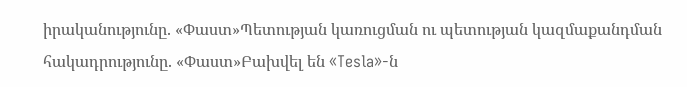իրականությունը. «Փաստ»Պետության կառուցման ու պետության կազմաքանդման հակադրությունը. «Փաստ»Բախվել են «Tesla»-ն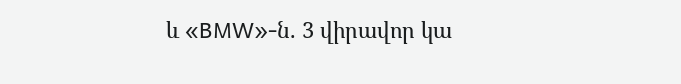և «BMW»-ն. 3 վիրավոր կա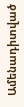Ամենադիտված